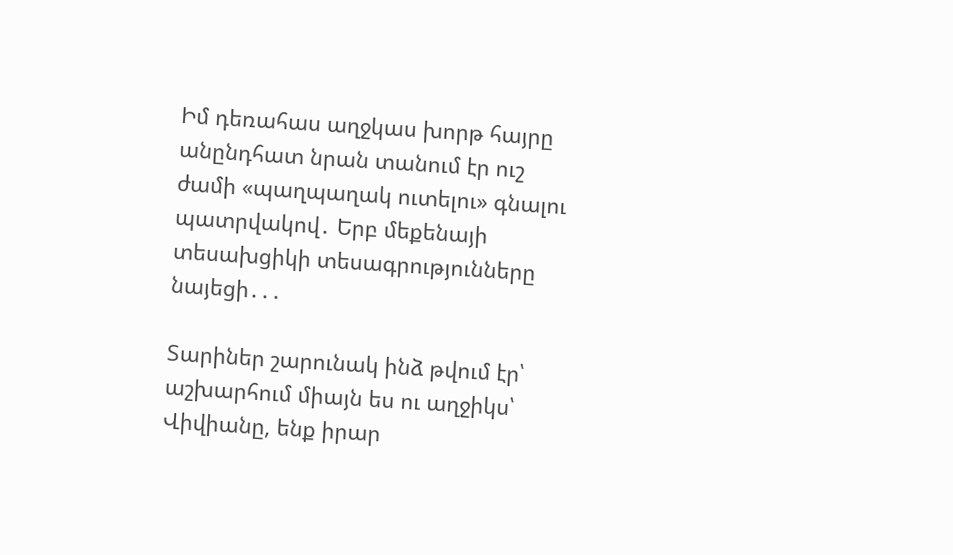Իմ դեռահաս աղջկաս խորթ հայրը անընդհատ նրան տանում էր ուշ ժամի «պաղպաղակ ուտելու» գնալու պատրվակով․ Երբ մեքենայի տեսախցիկի տեսագրությունները նայեցի․․․

Տարիներ շարունակ ինձ թվում էր՝ աշխարհում միայն ես ու աղջիկս՝ Վիվիանը, ենք իրար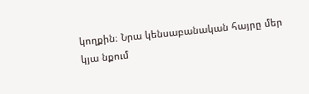կողքին։ Նրա կենսաբանական հայրը մեր կյա նքում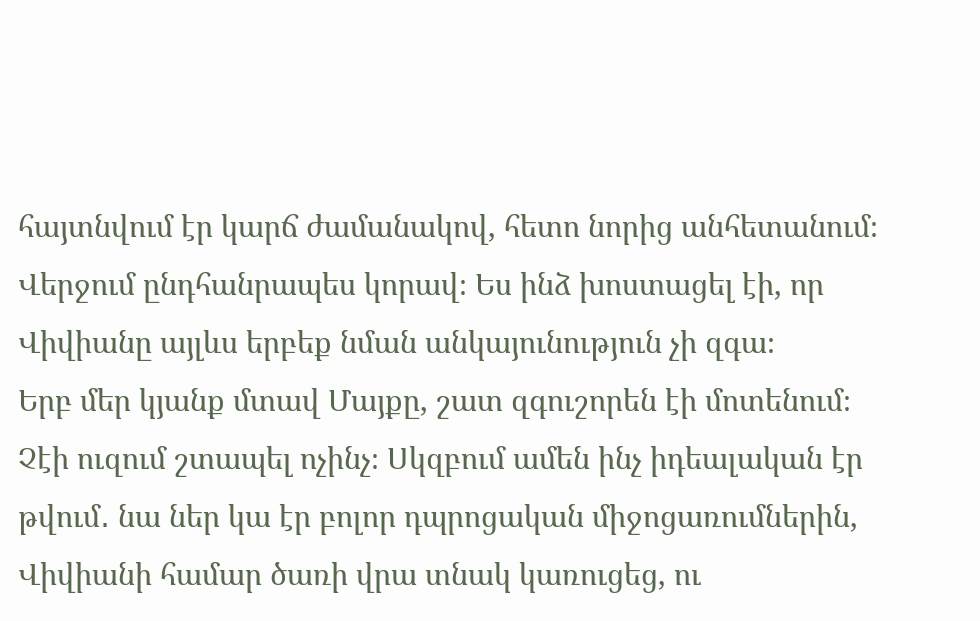հայտնվում էր կարճ ժամանակով, հետո նորից անհետանում։ Վերջում ընդհանրապես կորավ։ Ես ինձ խոստացել էի, որ Վիվիանը այլևս երբեք նման անկայունություն չի զգա։
Երբ մեր կյանք մտավ Մայքը, շատ զգուշորեն էի մոտենում։ Չէի ուզում շտապել ոչինչ։ Սկզբում ամեն ինչ իդեալական էր թվում․ նա ներ կա էր բոլոր դպրոցական միջոցառումներին, Վիվիանի համար ծառի վրա տնակ կառուցեց, ու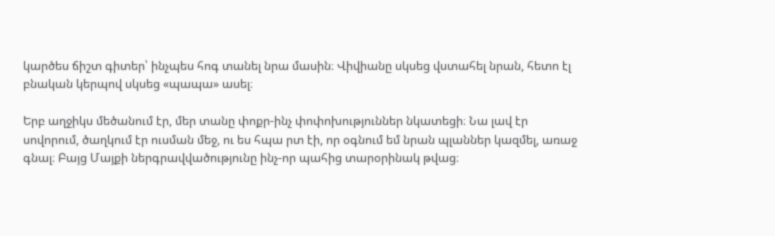կարծես ճիշտ գիտեր՝ ինչպես հոգ տանել նրա մասին։ Վիվիանը սկսեց վստահել նրան, հետո էլ բնական կերպով սկսեց «պապա» ասել։

Երբ աղջիկս մեծանում էր, մեր տանը փոքր-ինչ փոփոխություններ նկատեցի։ Նա լավ էր սովորում, ծաղկում էր ուսման մեջ, ու ես հպա րտ էի, որ օգնում եմ նրան պլաններ կազմել, առաջ գնալ։ Բայց Մայքի ներգրավվածությունը ինչ-որ պահից տարօրինակ թվաց։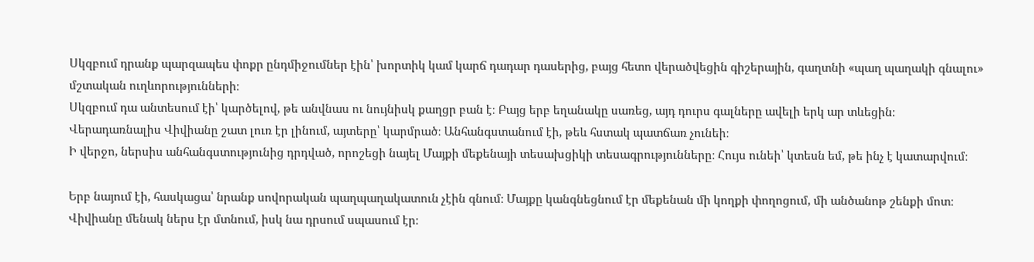Սկզբում դրանք պարզապես փոքր ընդմիջումներ էին՝ խորտիկ կամ կարճ դադար դասերից, բայց հետո վերածվեցին գիշերային, գաղտնի «պաղ պաղակի գնալու» մշտական ուղևորությունների։
Սկզբում դա անտեսում էի՝ կարծելով, թե անվնաս ու նույնիսկ քաղցր բան է։ Բայց երբ եղանակը սառեց, այդ դուրս գալները ավելի երկ ար տևեցին։ Վերադառնալիս Վիվիանը շատ լուռ էր լինում, այտերը՝ կարմրած։ Անհանգստանում էի, թեև հստակ պատճառ չունեի։
Ի վերջո, ներսիս անհանգստությունից դրդված, որոշեցի նայել Մայքի մեքենայի տեսախցիկի տեսագրությունները։ Հույս ունեի՝ կտեսն եմ, թե ինչ է կատարվում։

Երբ նայում էի, հասկացա՝ նրանք սովորական պաղպաղակատուն չէին գնում։ Մայքը կանգնեցնում էր մեքենան մի կողքի փողոցում, մի անծանոթ շենքի մոտ։ Վիվիանը մենակ ներս էր մտնում, իսկ նա դրսում սպասում էր։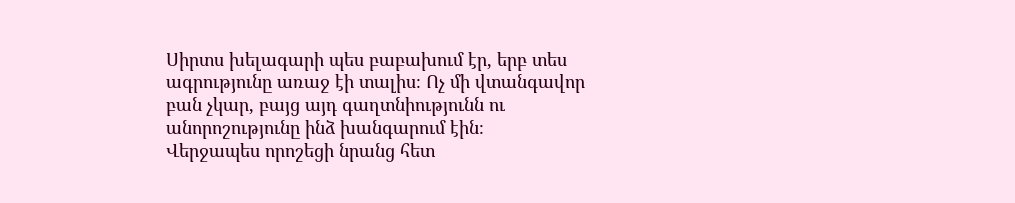Սիրտս խելագարի պես բաբախում էր, երբ տես ագրությունը առաջ էի տալիս։ Ոչ մի վտանգավոր բան չկար, բայց այդ գաղտնիությունն ու անորոշությունը ինձ խանգարում էին։
Վերջապես որոշեցի նրանց հետ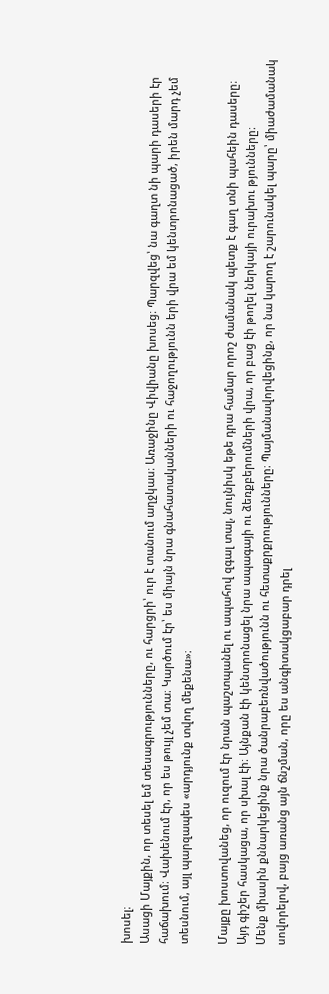խոսել։
Ասացի Մայքին, որ տեսել եմ տեսագրությունները, ու հարցրի՝ ուր է տանում աղջկաս։ Առաջինը Վիվիանը խոսեց։ Պարզվեց՝ նա գաղտ նի պարի դասերի էր հաճախում։ Վախենում էր, որ ես թույլ չեմ տա։ Կարծում էր՝ ես միայն նրա գնահատականների ու հաջողությունն երի վրա եմ կենտրոնացած, իրեն մարդ չեմ տեսնում, այլ պարզապես «արդյունք տվող մեքենա»։

Մայքը խոստովանեց, որ ուզում էր նրան պաշտպանել ու ապահով զգալ տալ, նույնիսկ եթե դրա համար որոշ ժամանակ պետք է գաղ տնի պահեին դասերը։
Այդ գիշեր հասկացա, որ սխալ էի։ Այնքան էի կենտրոնացել նրա ապագայի ու ձեռքբերումների վրա, որ բաց էի թողել ներկայի ուրախու թյունները։
Մենք միասին քննարկեցինք նրա ծանրաբեռնվածությունն ու հետաքրքրությունները։ Պայմանավորվեցինք, որ նա կարող է շարունակել պարը՝ միաժամանակ սովորելով, բայց առանց այն ճնշման, որը ես անգիտակցաբար դրել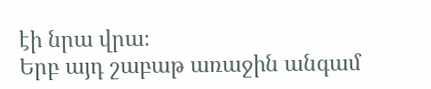էի նրա վրա։
Երբ այդ շաբաթ առաջին անգամ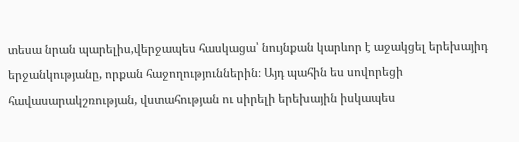տեսա նրան պարելիս,վերջապես հասկացա՝ նույնքան կարևոր է աջակցել երեխայիդ երջանկությանը, որքան հաջողություններին։ Այդ պահին ես սովորեցի հավասարակշռության, վստահության ու սիրելի երեխային իսկապես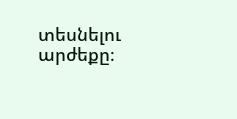տեսնելու արժեքը։